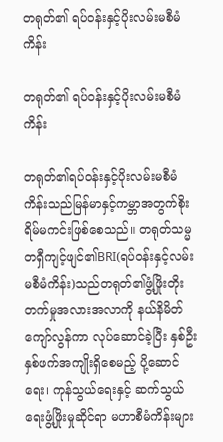တရုတ်၏ ရပ်ဝန်းနှင့်ပိုးလမ်းမစီမံကိန်း

တရုတ်၏ ရပ်ဝန်းနှင့်ပိုးလမ်းမစီမံကိန်း

တရုတ်၏ရပ်ဝန်းနှင့်ပိုးလမ်းမစီမံကိန်းသည်မြန်မာနှင့်ကမ္ဘာအတွက်စိုးရိမ်မကင်းဖြစ်စေသည်။ တရုတ်သမ္မတရှီကျင့်ဖျင်၏BRI(ရပ်ဝန်းနှင့်လမ်းမစီမံကိန်း)သည်တရုတ်၏ဖွံ့ဖြိုးတိုးတက်မှုအလားအလာကို နယ်နိမိတ်ကျော်လွန်ကာ လုပ်ဆောင်ခဲ့ပြီး နှစ်ဦးနှစ်ဖက်အကျိုးရှိစေမည့် ပို့ဆောင်ရေး၊ ကုန်သွယ်ရေးနှင့် ဆက်သွယ်ရေးဖွံ့ဖြိုးမှုဆိုင်ရာ မဟာစီမံကိန်းများ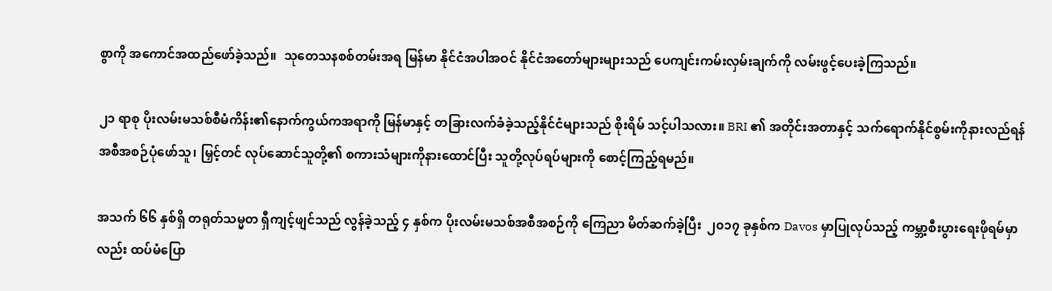စွာကို အကောင်အထည်ဖော်ခဲ့သည်။  သုတေသနစစ်တမ်းအရ မြန်မာ နိုင်ငံအပါအဝင် နိုင်ငံအတော်များများသည် ပေကျင်းကမ်းလှမ်းချက်ကို လမ်းဖွင့်ပေးခဲ့ကြသည်။

၂၁ ရာစု ပိုးလမ်းမသစ်စီမံကိန်း၏နောက်ကွယ်ကအရာကို မြန်မာနှင့် တခြားလက်ခံခဲ့သည့်နိုင်ငံများသည် စိုးရိမ် သင့်ပါသလား။ BRI ၏ အတိုင်းအတာနှင့် သက်ရောက်နိုင်စွမ်းကိုနားလည်ရန် အစီအစဉ်ပုံဖော်သူ၊ မြှင့်တင် လုပ်ဆောင်သူတို့၏ စကားသံများကိုနားထောင်ပြီး သူတို့လုပ်ရပ်များကို စောင့်ကြည့်ရမည်။

အသက် ၆၆ နှစ်ရှိ တရုတ်သမ္မတ ရှီကျင့်ဖျင်သည် လွန်ခဲ့သည့် ၄ နှစ်က ပိုးလမ်းမသစ်အစီအစဉ်ကို ကြေညာ မိတ်ဆက်ခဲ့ပြီး  ၂၀၁၇ ခုနှစ်က Davos မှာပြုလုပ်သည့် ကမ္ဘာ့စီးပွားရေးဖိုရမ်မှာလည်း ထပ်မံပြော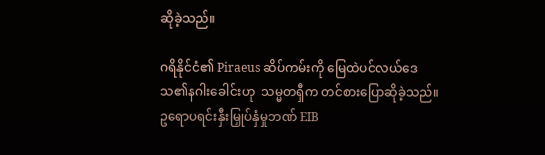ဆိုခဲ့သည်။

ဂရိနိုင်ငံ၏ Piraeus ဆိပ်ကမ်းကို မြေထဲပင်လယ်ဒေသ၏နဂါးခေါင်းဟု  သမ္မတရှီက တင်စားပြောဆိုခဲ့သည်။ ဥရောပရင်းနှီးမြှုပ်နှံမှုဘဏ် EIB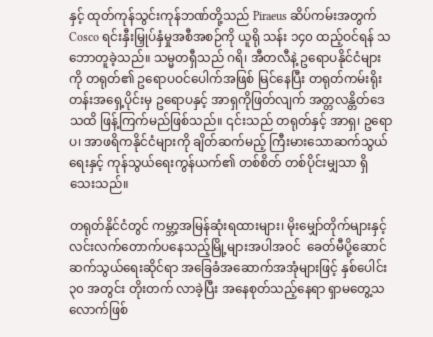နှင့် ထုတ်ကုန်သွင်းကုန်ဘဏ်တို့သည် Piraeus ဆိပ်ကမ်းအတွက် Cosco ရင်းနှီးမြှုပ်နှံမှုအစီအစဉ်ကို ယူရို သန်း ၁၄၀ ထည့်ဝင်ရန် သဘောတူခဲ့သည်။ သမ္မတရှီသည် ဂရိ၊ အီတလီနဲ့ ဥရောပနိုင်ငံများကို တရုတ်၏ ဥရောပဝင်ပေါက်အဖြစ် မြင်နေပြီး တရုတ်ကမ်းရိုးတန်းအရှေ့ပိုင်းမှ ဥရောပနှင့် အာရှကိုဖြတ်လျက် အတ္တလန္တိတ်ဒေသထိ ဖြန့်ကြက်မည်ဖြစ်သည်။ ၎င်းသည် တရုတ်နှင့် အာရှ၊ ဥရောပ၊ အာဖရိကနိုင်ငံများကို ချိတ်ဆက်မည့် ကြီးမားသောဆက်သွယ်ရေးနှင့် ကုန်သွယ်ရေးကွန်ယက်၏ တစ်စိတ် တစ်ပိုင်းမျှသာ ရှိသေးသည်။

တရုတ်နိုင်ငံတွင် ကမ္ဘာ့အမြန်ဆုံးရထားများ၊ မိုးမျှော်တိုက်များနှင့် လင်းလက်တောက်ပနေသည့်မြို့များအပါအဝင်  ခေတ်မီပို့ဆောင်ဆက်သွယ်ရေးဆိုင်ရာ အခြေခံအဆောက်အအုံများဖြင့် နှစ်ပေါင်း ၃၀ အတွင်း တိုးတက် လာခဲ့ပြီး အနေစုတ်သည့်နေရာ ရှာမတွေ့သလောက်ဖြစ်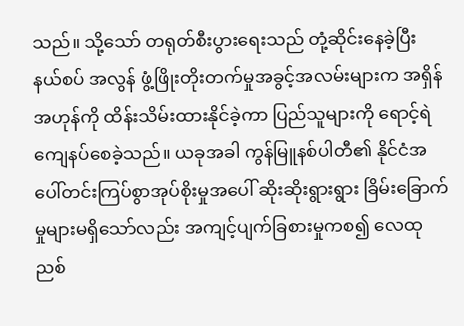သည်။ သို့သော် တရုတ်စီးပွားရေးသည် တုံ့ဆိုင်းနေခဲ့ပြီး နယ်စပ် အလွန် ဖွံ့ဖြိုးတိုးတက်မှုအခွင့်အလမ်းများက အရှိန်အဟုန်ကို ထိန်းသိမ်းထားနိုင်ခဲ့ကာ ပြည်သူများကို ရောင့်ရဲ ကျေနပ်စေခဲ့သည်။ ယခုအခါ ကွန်မြူနစ်ပါတီ၏ နိုင်ငံအပေါ်တင်းကြပ်စွာအုပ်စိုးမှုအပေါ် ဆိုးဆိုးရွားရွား ခြိမ်းခြောက်မှုများမရှိသော်လည်း အကျင့်ပျက်ခြစားမှုကစ၍ လေထုညစ်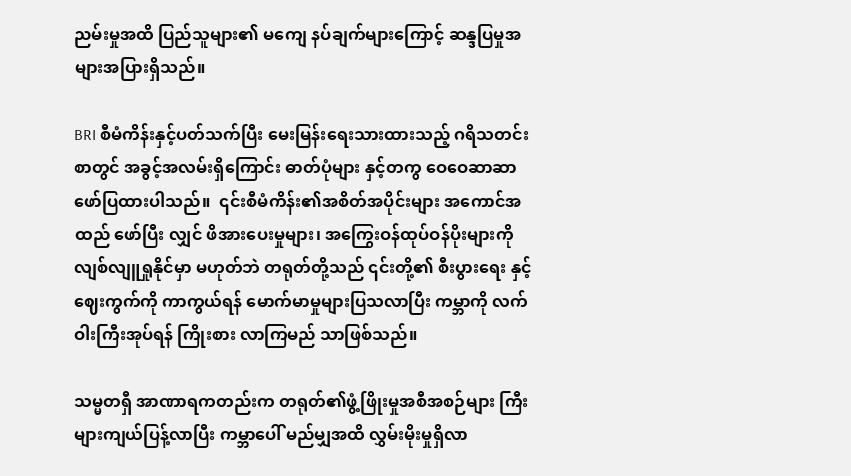ညမ်းမှုအထိ ပြည်သူများ၏ မကျေ နပ်ချက်များကြောင့် ဆန္ဒပြမှုအများအပြားရှိသည်။

BRI စီမံကိန်းနှင့်ပတ်သက်ပြီး မေးမြန်းရေးသားထားသည့် ဂရိသတင်းစာတွင် အခွင့်အလမ်းရှိကြောင်း ဓာတ်ပုံများ နှင့်တကွ ဝေဝေဆာဆာဖော်ပြထားပါသည်။  ၎င်းစီမံကိန်း၏အစိတ်အပိုင်းများ အကောင်အထည် ဖော်ပြီး လျှင် ဖိအားပေးမှုများ၊ အကြွေးဝန်ထုပ်ဝန်ပိုးများကို လျစ်လျူရှုနိုင်မှာ မဟုတ်ဘဲ တရုတ်တို့သည် ၎င်းတို့၏ စီးပွားရေး နှင့်ဈေးကွက်ကို ကာကွယ်ရန် မောက်မာမှုများပြသလာပြီး ကမ္ဘာကို လက်ဝါးကြီးအုပ်ရန် ကြိုးစား လာကြမည် သာဖြစ်သည်။

သမ္မတရှီ အာဏာရကတည်းက တရုတ်၏ဖွံ့ဖြိုးမှုအစီအစဉ်များ ကြီးများကျယ်ပြန့်လာပြီး ကမ္ဘာပေါ် မည်မျှအထိ လွှမ်းမိုးမှုရှိလာ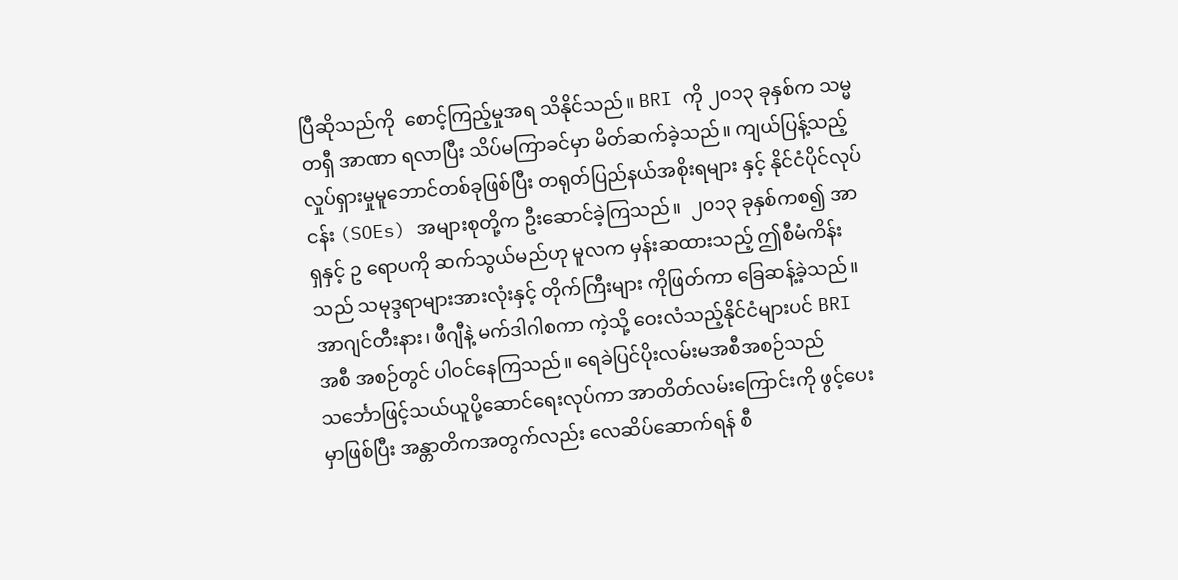ပြီဆိုသည်ကို  စောင့်ကြည့်မှုအရ သိနိုင်သည်။ BRI ကို ၂၀၁၃ ခုနှစ်က သမ္မတရှီ အာဏာ ရလာပြီး သိပ်မကြာခင်မှာ မိတ်ဆက်ခဲ့သည်။ ကျယ်ပြန့်သည့် လှုပ်ရှားမှုမူဘောင်တစ်ခုဖြစ်ပြီး တရုတ်ပြည်နယ်အစိုးရများ နှင့် နိုင်ငံပိုင်လုပ်ငန်း (SOEs) အများစုတို့က ဦးဆောင်ခဲ့ကြသည်။  ၂၀၁၃ ခုနှစ်ကစ၍ အာရှနှင့် ဥ ရောပကို ဆက်သွယ်မည်ဟု မူလက မှန်းဆထားသည့် ဤစီမံကိန်းသည် သမုဒ္ဒရာများအားလုံးနှင့် တိုက်ကြီးများ ကိုဖြတ်ကာ ခြေဆန့်ခဲ့သည်။ အာဂျင်တီးနား၊ ဖီဂျီနဲ့ မက်ဒါဂါစကာ ကဲ့သို့ ဝေးလံသည့်နိုင်ငံများပင် BRI အစီ အစဉ်တွင် ပါဝင်နေကြသည်။ ရေခဲပြင်ပိုးလမ်းမအစီအစဉ်သည် သင်္ဘောဖြင့်သယ်ယူပို့ဆောင်ရေးလုပ်ကာ အာတိတ်လမ်းကြောင်းကို ဖွင့်ပေးမှာဖြစ်ပြီး အန္တာတိကအတွက်လည်း လေဆိပ်ဆောက်ရန် စီ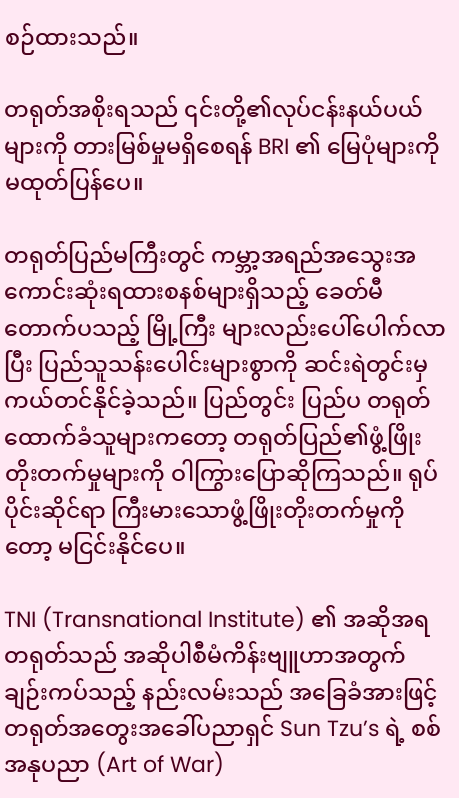စဉ်ထားသည်။

တရုတ်အစိုးရသည် ၎င်းတို့၏လုပ်ငန်းနယ်ပယ်များကို တားမြစ်မှုမရှိစေရန် BRI ၏ မြေပုံများကို မထုတ်ပြန်ပေ။

တရုတ်ပြည်မကြီးတွင် ကမ္ဘာ့အရည်အသွေးအကောင်းဆုံးရထားစနစ်များရှိသည့် ခေတ်မီတောက်ပသည့် မြို့ကြီး များလည်းပေါ်ပေါက်လာပြီး ပြည်သူသန်းပေါင်းများစွာကို ဆင်းရဲတွင်းမှ ကယ်တင်နိုင်ခဲ့သည်။ ပြည်တွင်း ပြည်ပ တရုတ်ထောက်ခံသူများကတော့ တရုတ်ပြည်၏ဖွံ့ဖြိုးတိုးတက်မှုများကို ဝါကြွားပြောဆိုကြသည်။ ရုပ်ပိုင်းဆိုင်ရာ ကြီးမားသောဖွံ့ဖြိုးတိုးတက်မှုကိုတော့ မငြင်းနိုင်ပေ။

TNI (Transnational Institute) ၏ အဆိုအရ တရုတ်သည် အဆိုပါစီမံကိန်းဗျူဟာအတွက် ချဉ်းကပ်သည့် နည်းလမ်းသည် အခြေခံအားဖြင့် တရုတ်အတွေးအခေါ်ပညာရှင် Sun Tzu’s ရဲ့ စစ်အနုပညာ (Art of War)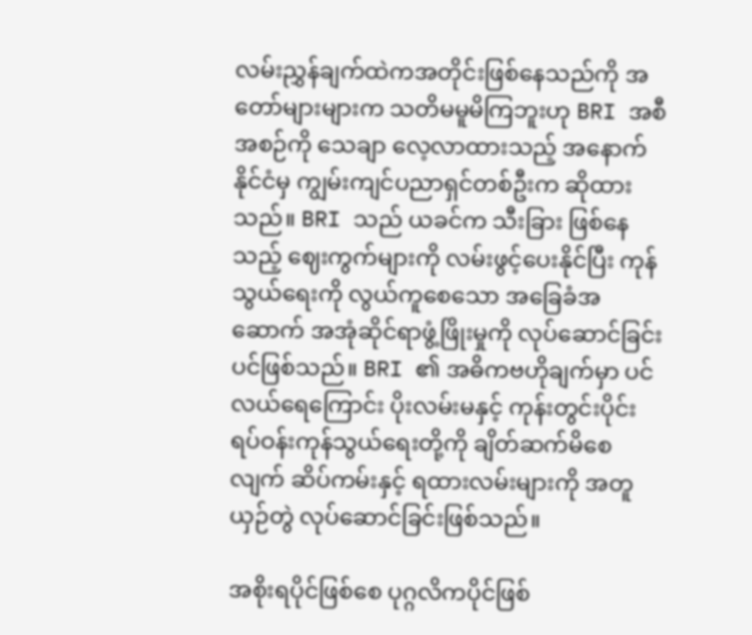လမ်းညွှန်ချက်ထဲကအတိုင်းဖြစ်နေသည်ကို အတော်များများက သတိမမူမိကြဘူးဟု BRI အစီအစဉ်ကို သေချာ လေ့လာထားသည့် အနောက်နိုင်ငံမှ ကျွမ်းကျင်ပညာရှင်တစ်ဦးက ဆိုထားသည်။ BRI သည် ယခင်က သီးခြား ဖြစ်နေသည့် ဈေးကွက်များကို လမ်းဖွင့်ပေးနိုင်ပြီး ကုန်သွယ်ရေးကို လွယ်ကူစေသော အခြေခံအဆောက် အအုံဆိုင်ရာဖွံ့ဖြိုးမှုကို လုပ်ဆောင်ခြင်းပင်ဖြစ်သည်။ BRI ၏ အဓိကဗဟိုချက်မှာ ပင်လယ်ရေကြောင်း ပိုးလမ်းမနှင့် ကုန်းတွင်းပိုင်း ရပ်ဝန်းကုန်သွယ်ရေးတို့ကို ချိတ်ဆက်မိစေလျက် ဆိပ်ကမ်းနှင့် ရထားလမ်းများကို အတူယှဉ်တွဲ လုပ်ဆောင်ခြင်းဖြစ်သည်။

အစိုးရပိုင်ဖြစ်စေ ပုဂ္ဂလိကပိုင်ဖြစ်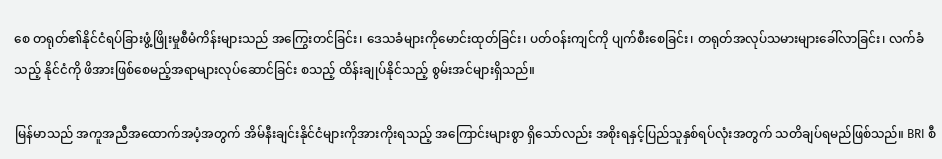စေ တရုတ်၏နိုင်ငံရပ်ခြားဖွံ့ဖြိုးမှုစီမံကိန်းများသည် အကြွေးတင်ခြင်း၊ ဒေသခံများကိုမောင်းထုတ်ခြင်း၊ ပတ်ဝန်းကျင်ကို ပျက်စီးစေခြင်း၊ တရုတ်အလုပ်သမားများခေါ်လာခြင်း၊ လက်ခံသည့် နိုင်ငံကို ဖိအားဖြစ်စေမည့်အရာများလုပ်ဆောင်ခြင်း စသည့် ထိန်းချုပ်နိုင်သည့် စွမ်းအင်များရှိသည်။

မြန်မာသည် အကူအညီအထောက်အပံ့အတွက် အိမ်နီးချင်းနိုင်ငံများကိုအားကိုးရသည့် အကြောင်းများစွာ ရှိသော်လည်း အစိုးရနှင့်ပြည်သူနှစ်ရပ်လုံးအတွက် သတိချပ်ရမည်ဖြစ်သည်။ BRI စီ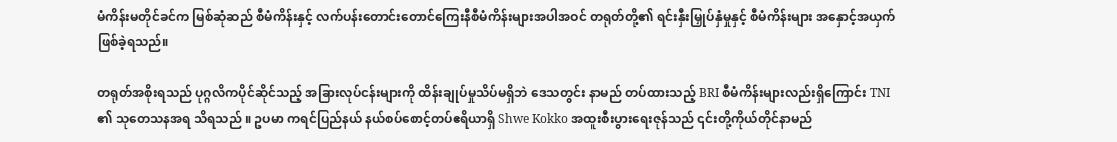မံကိန်းမတိုင်ခင်က မြစ်ဆုံဆည် စီမံကိန်းနှင့် လက်ပန်းတောင်းတောင်ကြေးနီစီမံကိန်းများအပါအဝင် တရုတ်တို့၏ ရင်းနှီးမြှုပ်နှံမှုနှင့် စီမံကိန်းများ အနှောင့်အယှက်ဖြစ်ခဲ့ရသည်။

တရုတ်အစိုးရသည် ပုဂ္ဂလိကပိုင်ဆိုင်သည့် အခြားလုပ်ငန်းများကို ထိန်းချုပ်မှုသိပ်မရှိဘဲ ဒေသတွင်း နာမည် တပ်ထားသည့် BRI စီမံကိန်းများလည်းရှိကြောင်း TNI ၏ သုတေသနအရ သိရသည် ။ ဥပမာ ကရင်ပြည်နယ် နယ်စပ်စောင့်တပ်ဧရိယာရှိ Shwe Kokko အထူးစီးပွားရေးဇုန်သည် ၎င်းတို့ကိုယ်တိုင်နာမည်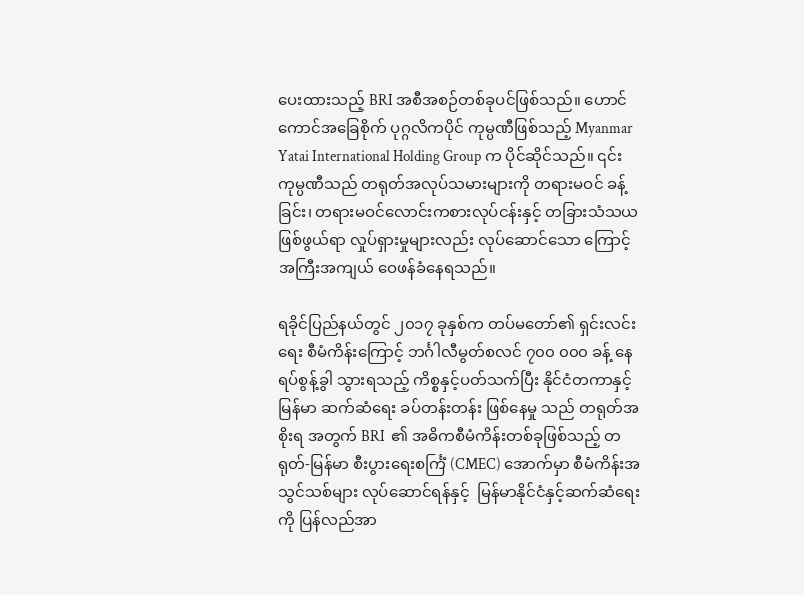ပေးထားသည့် BRI အစီအစဉ်တစ်ခုပင်ဖြစ်သည်။ ဟောင်ကောင်အခြေစိုက် ပုဂ္ဂလိကပိုင် ကုမ္ပဏီဖြစ်သည့် Myanmar Yatai International Holding Group က ပိုင်ဆိုင်သည်။ ၎င်းကုမ္ပဏီသည် တရုတ်အလုပ်သမားများကို တရားမဝင် ခန့်ခြင်း၊ တရားမဝင်လောင်းကစားလုပ်ငန်းနှင့် တခြားသံသယဖြစ်ဖွယ်ရာ လှုပ်ရှားမှုများလည်း လုပ်ဆောင်သော ကြောင့် အကြီးအကျယ် ဝေဖန်ခံနေရသည်။

ရခိုင်ပြည်နယ်တွင် ၂၀၁၇ ခုနှစ်က တပ်မတော်၏ ရှင်းလင်းရေး စီမံကိန်းကြောင့် ဘင်္ဂါလီမွတ်စလင် ၇၀၀ ၀၀၀ ခန့် နေရပ်စွန့်ခွါ သွားရသည့် ကိစ္စနှင့်ပတ်သက်ပြီး နိုင်ငံတကာနှင့်မြန်မာ ဆက်ဆံရေး ခပ်တန်းတန်း ဖြစ်နေမှု သည် တရုတ်အစိုးရ အတွက် BRI  ၏ အဓိကစီမံကိန်းတစ်ခုဖြစ်သည့် တရုတ်-မြန်မာ စီးပွားရေးစင်္ကြံ (CMEC) အောက်မှာ စီမံကိန်းအ သွင်သစ်များ လုပ်ဆောင်ရန်နှင့်  မြန်မာနိုင်ငံနှင့်ဆက်ဆံရေးကို ပြန်လည်အာ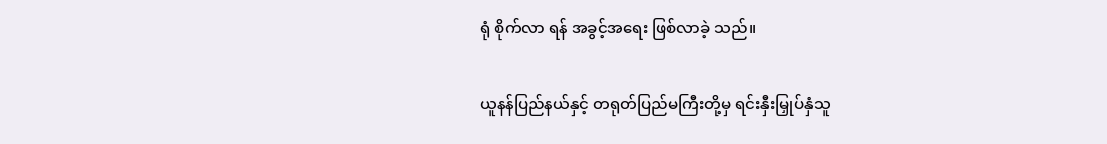ရုံ စိုက်လာ ရန် အခွင့်အရေး ဖြစ်လာခဲ့ သည်။

ယူနန်ပြည်နယ်နှင့် တရုတ်ပြည်မကြီးတို့မှ ရင်းနှီးမြှုပ်နှံသူ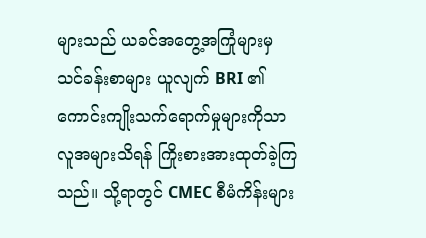များသည် ယခင်အတွေ့အကြုံများမှ သင်ခန်းစာများ ယူလျက် BRI ၏ ကောင်းကျိုးသက်ရောက်မှုများကိုသာ လူအများသိရန် ကြိုးစားအားထုတ်ခဲ့ကြသည်။ သို့ရာတွင် CMEC စီမံကိန်းများ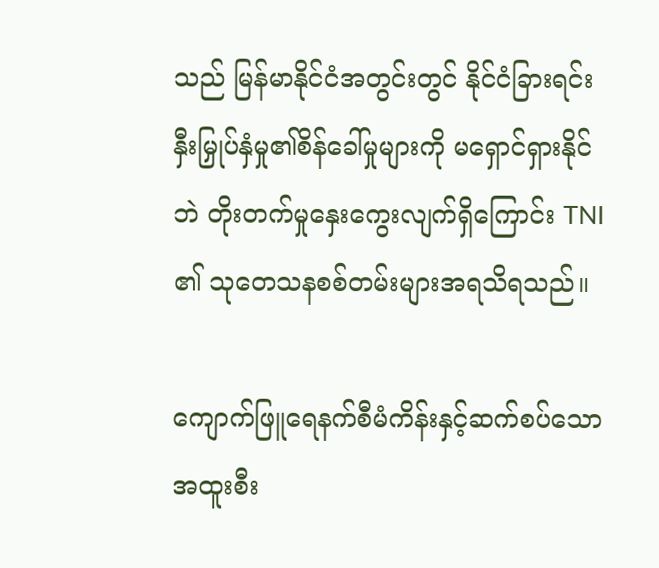သည် မြန်မာနိုင်ငံအတွင်းတွင် နိုင်ငံခြားရင်းနှီးမြှုပ်နှံမှု၏စိန်ခေါ်မှုများကို မရှောင်ရှားနိုင်ဘဲ တိုးတက်မှုနှေးကွေးလျက်ရှိကြောင်း TNI ၏ သုတေသနစစ်တမ်းများအရသိရသည်။

ကျောက်ဖြူရေနက်စီမံကိန်းနှင့်ဆက်စပ်သောအထူးစီး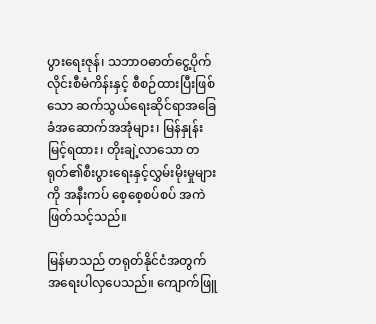ပွားရေးဇုန်၊ သဘာဝဓာတ်ငွေ့ပိုက်လိုင်းစီမံကိန်းနှင့် စီစဉ်ထားပြီးဖြစ်သော ဆက်သွယ်ရေးဆိုင်ရာအခြေခံအဆောက်အအုံများ၊ မြန်နှုန်းမြင့်ရထား၊ တိုးချဲ့လာသော တ ရုတ်၏စီးပွားရေးနှင့်လွှမ်းမိုးမှုများကို အနီးကပ် စေ့စေ့စပ်စပ် အကဲဖြတ်သင့်သည်။

မြန်မာသည် တရုတ်နိုင်ငံအတွက် အရေးပါလှပေသည်။ ကျောက်ဖြူ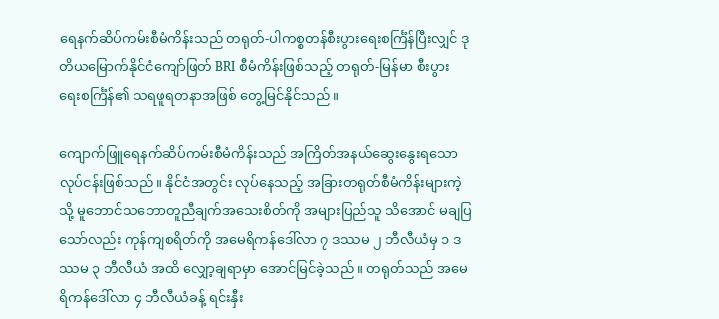ရေနက်ဆိပ်ကမ်းစီမံကိန်းသည် တရုတ်-ပါကစ္စတန်စီးပွားရေးစင်္ကြံန်ပြီးလျှင် ဒုတိယမြောက်နိုင်ငံကျော်ဖြတ် BRI စီမံကိန်းဖြစ်သည့် တရုတ်-မြန်မာ စီးပွား ရေးစင်္ကြံန်၏ သရဖူရတနာအဖြစ် တွေ့မြင်နိုင်သည်။

ကျောက်ဖြူရေနက်ဆိပ်ကမ်းစီမံကိန်းသည် အကြိတ်အနယ်ဆွေးနွေးရသော လုပ်ငန်းဖြစ်သည်။ နိုင်ငံအတွင်း လုပ်နေသည့် အခြားတရုတ်စီမံကိန်းများကဲ့သို့ မူဘောင်သဘောတူညီချက်အသေးစိတ်ကို အများပြည်သူ သိအောင် မချပြသော်လည်း ကုန်ကျစရိတ်ကို အမေရိကန်ဒေါ်လာ ၇ ဒဿမ ၂ ဘီလီယံမှ ၁ ဒဿမ ၃ ဘီလီယံ အထိ လျှော့ချရာမှာ အောင်မြင်ခဲ့သည်။ တရုတ်သည် အမေရိကန်ဒေါ်လာ ၄ ဘီလီယံခန့် ရင်းနှီး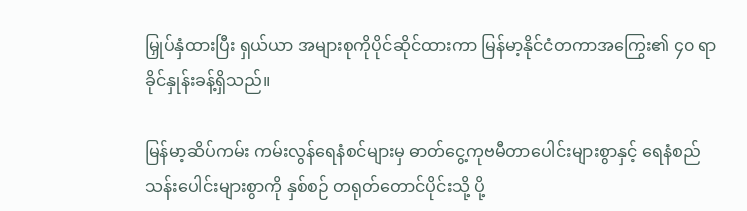မြှုပ်နှံထားပြီး ရှယ်ယာ အများစုကိုပိုင်ဆိုင်ထားကာ မြန်မာ့နိုင်ငံတကာအကြွေး၏ ၄၀ ရာခိုင်နှုန်းခန့်ရှိသည်။

မြန်မာ့ဆိပ်ကမ်း ကမ်းလွန်ရေနံစင်များမှ ဓာတ်ငွေ့ကုဗမီတာပေါင်းများစွာနှင့် ရေနံစည် သန်းပေါင်းများစွာကို နှစ်စဉ် တရုတ်တောင်ပိုင်းသို့ ပို့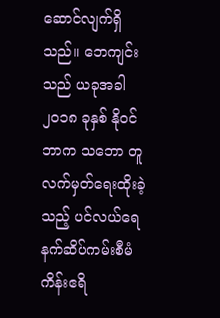ဆောင်လျက်ရှိသည်။ ဘေကျင်းသည် ယခုအခါ ၂၀၁၈ ခုနှစ် နိုဝင်ဘာက သဘော တူလက်မှတ်ရေးထိုးခဲ့သည့် ပင်လယ်ရေနက်ဆိပ်ကမ်းစီမံကိန်းဧရိ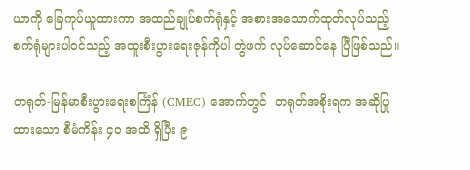ယာကို ခြေကုပ်ယူထားကာ အထည်ချုပ်စက်ရုံနှင့် အစားအသောက်ထုတ်လုပ်သည့်စက်ရုံများပါဝင်သည့် အထူးစီးပွားရေးဇုန်ကိုပါ တွဲဖက် လုပ်ဆောင်နေ ပြီဖြစ်သည်။

တရုတ်-မြန်မာစီးပွားရေးစင်္ကြံန် (CMEC) အောက်တွင်  တရုတ်အစိုးရက အဆိုပြုထားသော စီမံကိန်း ၄၀ အထိ ရှိပြီး ၉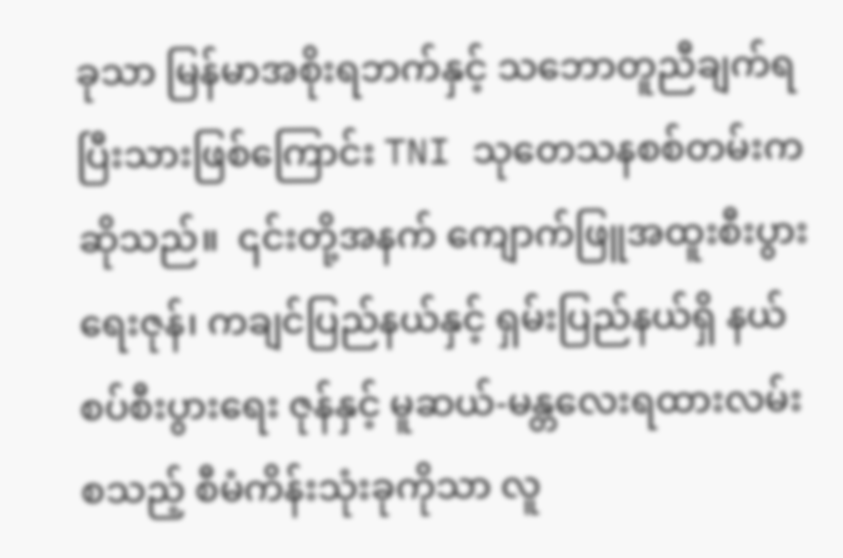ခုသာ မြန်မာအစိုးရဘက်နှင့် သဘောတူညီချက်ရပြီးသားဖြစ်ကြောင်း TNI သုတေသနစစ်တမ်းက ဆိုသည်။  ၎င်းတို့အနက် ကျောက်ဖြူအထူးစီးပွားရေးဇုန်၊ ကချင်ပြည်နယ်နှင့် ရှမ်းပြည်နယ်ရှိ နယ်စပ်စီးပွားရေး ဇုန်နှင့် မူဆယ်-မန္တလေးရထားလမ်း စသည့် စီမံကိန်းသုံးခုကိုသာ လူ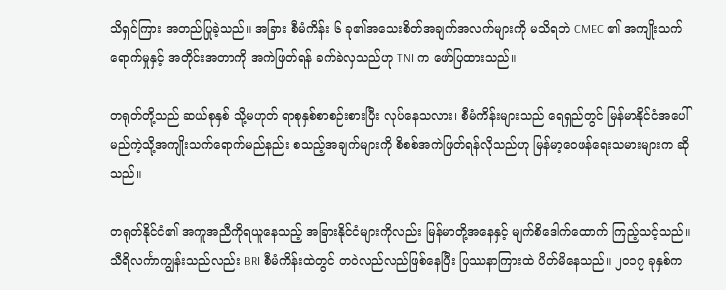သိရှင်ကြား အတည်ပြုခဲ့သည်။ အခြား စီမံကိန်း ၆ ခု၏အသေးစိတ်အချက်အလက်များကို မသိရဘဲ CMEC ၏ အကျိုးသက်ရောက်မှုနှင့် အတိုင်းအတာကို အကဲဖြတ်ရန် ခက်ခဲလှသည်ဟု TNI က ဖော်ပြထားသည်။

တရုတ်တို့သည် ဆယ်စုနှစ် သို့မဟုတ် ရာစုနှစ်စာစဉ်းစားပြီး လုပ်နေသလား၊ စီမံကိန်းများသည် ရေရှည်တွင် မြန်မာနိုင်ငံအပေါ် မည်ကဲ့သို့အကျိုးသက်ရောက်မည်နည်း စသည့်အချက်များကို စိစစ်အကဲဖြတ်ရန်လိုသည်ဟု မြန်မာ့ဝေဖန်ရေးသမားများက ဆိုသည်။

တရုတ်နိုင်ငံ၏ အကူအညီကိုရယူနေသည့် အခြားနိုင်ငံများကိုလည်း မြန်မာတို့အနေနှင့် မျက်စိဒေါက်ထောက် ကြည့်သင့်သည်။ သီရိလင်္ကာကျွန်းသည်လည်း BRI စီမံကိန်းထဲတွင် တဝဲလည်လည်ဖြစ်နေပြီး ပြဿနာကြားထဲ ပိတ်မိနေသည်။ ၂၀၁၇ ခုနှစ်က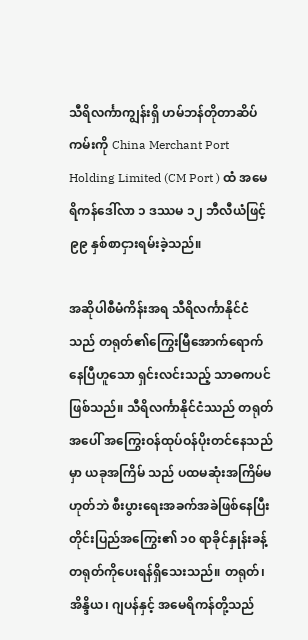သီရိလင်္ကာကျွန်းရှိ ဟမ်ဘန်တိုတာဆိပ်ကမ်းကို China Merchant Port Holding Limited (CM Port ) ထံ အမေရိကန်ဒေါ်လာ ၁ ဒဿမ ၁၂ ဘီလီယံဖြင့် ၉၉ နှစ်စာငှားရမ်းခဲ့သည်။

အဆိုပါစီမံကိန်းအရ သီရိလင်္ကာနိုင်ငံသည် တရုတ်၏ကြွေးမြီအောက်ရောက်နေပြီဟူသော ရှင်းလင်းသည့် သာဓကပင်ဖြစ်သည်။ သီရိလင်္ကာနိုင်ငံဿည် တရုတ်အပေါ် အကြွေးဝန်ထုပ်ဝန်ပိုးတင်နေသည်မှာ ယခုအကြိမ် သည် ပထမဆုံးအကြိမ်မဟုတ်ဘဲ စီးပွားရေးအခက်အခဲဖြစ်နေပြီး တိုင်းပြည်အကြွေး၏ ၁၀ ရာခိုင်နှုန်းခန့် တရုတ်ကိုပေးရန်ရှိသေးသည်။ တရုတ်၊ အိန္ဒိယ၊ ဂျပန်နှင့် အမေရိကန်တို့သည်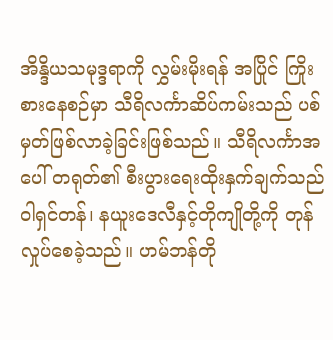အိန္ဒိယသမုဒ္ဒရာကို လွှမ်းမိုးရန် အပြိုင် ကြိုးစားနေစဉ်မှာ သီရိလင်္ကာဆိပ်ကမ်းသည် ပစ်မှတ်ဖြစ်လာခဲ့ခြင်းဖြစ်သည်။ သီရိလင်္ကာအပေါ် တရုတ်၏ စီးပွားရေးထိုးနှက်ချက်သည် ဝါရှင်တန်၊ နယူးဒေလီနှင့်တိုကျိုတို့ကို တုန်လှုပ်စေခဲ့သည်။ ဟမ်ဘန်တို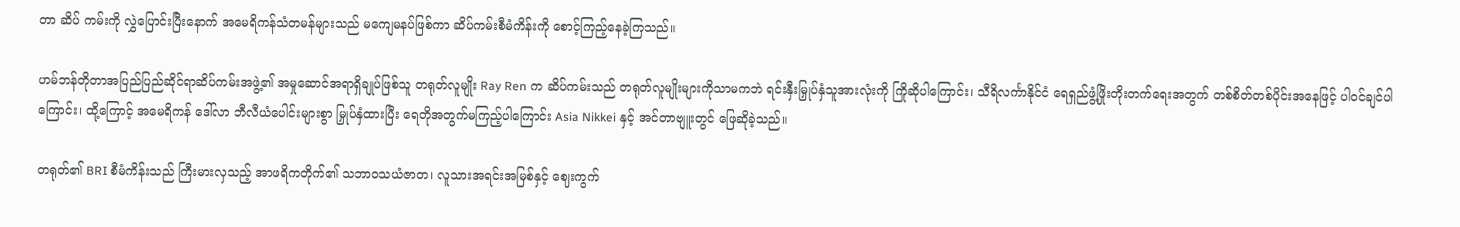တာ ဆိပ် ကမ်းကို လွှဲပြောင်းပြီးနောက် အမေရိကန်သံတမန်များသည် မကျေမနပ်ဖြစ်ကာ ဆိပ်ကမ်းစီမံကိန်းကို စောင့်ကြည့်နေခဲ့ကြသည်။

ဟမ်ဘန်တိုတာအပြည်ပြည်ဆိုင်ရာဆိပ်ကမ်းအဖွဲ့၏ အမှုဆောင်အရာရှိချုပ်ဖြစ်သူ တရုတ်လူမျိုး Ray Ren က ဆိပ်ကမ်းသည် တရုတ်လူမျိုးများကိုသာမကဘဲ ရင်းနှီးမြှုပ်နှံသူအားလုံးကို ကြိုဆိုပါကြောင်း၊ သီရိလင်္ကာနိုင်ငံ ရေရှည်ဖွံ့ဖြိုးတိုးတက်ရေးအတွက် တစ်စိတ်တစ်ပိုင်းအနေဖြင့် ပါဝင်ချင်ပါကြောင်း၊ ထို့ကြောင့် အမေရိကန် ဒေါ်လာ ဘီလီယံပေါင်းများစွာ မြှုပ်နှံထားပြီး ရေတိုအတွက်မကြည့်ပါကြောင်း Asia Nikkei နှင့် အင်တာဗျူးတွင် ဖြေဆိုခဲ့သည်။

တရုတ်၏ BRI စီမံကိန်းသည် ကြီးမားလှသည့် အာဖရိကတိုက်၏ သဘာဝသယံဇာတ၊ လူသားအရင်းအမြစ်နှင့် ဈေးကွက်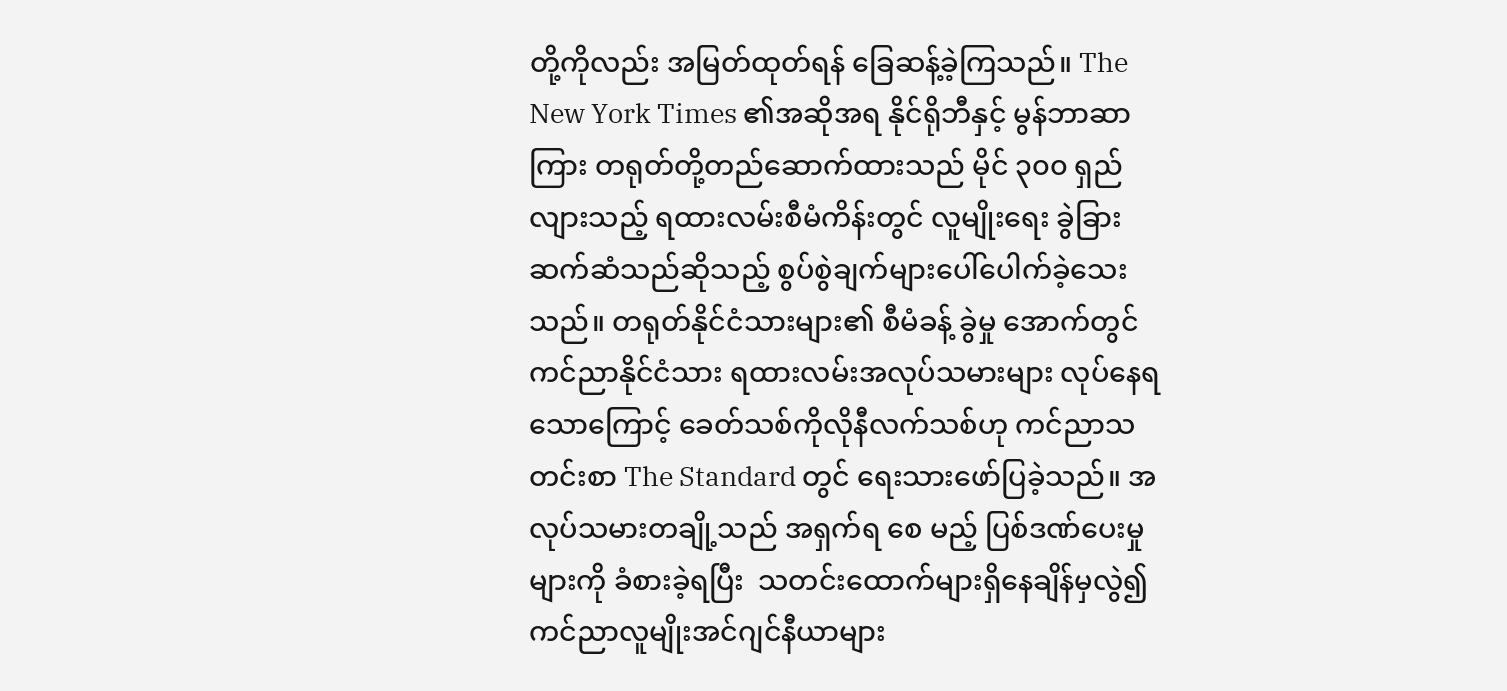တို့ကိုလည်း အမြတ်ထုတ်ရန် ခြေဆန့်ခဲ့ကြသည်။ The New York Times ၏အဆိုအရ နိုင်ရိုဘီနှင့် မွန်ဘာဆာကြား တရုတ်တို့တည်ဆောက်ထားသည် မိုင် ၃၀၀ ရှည်လျားသည့် ရထားလမ်းစီမံကိန်းတွင် လူမျိုးရေး ခွဲခြားဆက်ဆံသည်ဆိုသည့် စွပ်စွဲချက်များပေါ်ပေါက်ခဲ့သေးသည်။ တရုတ်နိုင်ငံသားများ၏ စီမံခန့် ခွဲမှု အောက်တွင် ကင်ညာနိုင်ငံသား ရထားလမ်းအလုပ်သမားများ လုပ်နေရသောကြောင့် ခေတ်သစ်ကိုလိုနီလက်သစ်ဟု ကင်ညာသတင်းစာ The Standard တွင် ရေးသားဖော်ပြခဲ့သည်။ အလုပ်သမားတချို့သည် အရှက်ရ စေ မည့် ပြစ်ဒဏ်ပေးမှုများကို ခံစားခဲ့ရပြီး  သတင်းထောက်များရှိနေချိန်မှလွဲ၍ ကင်ညာလူမျိုးအင်ဂျင်နီယာများ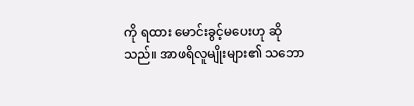ကို ရထား မောင်းခွင့်မပေးဟု ဆိုသည်။ အာဖရိလူမျိုးများ၏ သဘော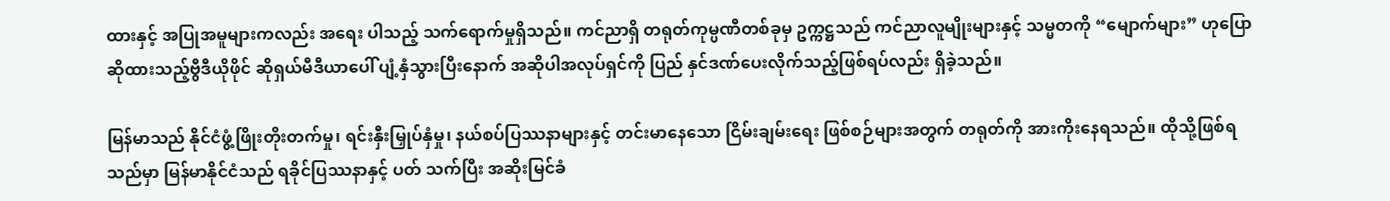ထားနှင့် အပြုအမူများကလည်း အရေး ပါသည့် သက်ရောက်မှုရှိသည်။ ကင်ညာရှိ တရုတ်ကုမ္ပဏီတစ်ခုမှ ဥက္ကဋ္ဌသည် ကင်ညာလူမျိုးများနှင့် သမ္မတကို “မျောက်များ” ဟုပြောဆိုထားသည့်ဗွီဒီယိုဖိုင် ဆိုရှယ်မီဒီယာပေါ် ပျံ့နှံသွားပြီးနောက် အဆိုပါအလုပ်ရှင်ကို ပြည် နှင်ဒဏ်ပေးလိုက်သည့်ဖြစ်ရပ်လည်း ရှိခဲ့သည်။

မြန်မာသည် နိုင်ငံဖွံ့ဖြိုးတိုးတက်မှု၊ ရင်းနှီးမြှုပ်နှံမှု၊ နယ်စပ်ပြဿနာများနှင့် တင်းမာနေသော ငြိမ်းချမ်းရေး ဖြစ်စဉ်များအတွက် တရုတ်ကို အားကိုးနေရသည်။ ထိုသို့ဖြစ်ရသည်မှာ မြန်မာနိုင်ငံသည် ရခိုင်ပြဿနာနှင့် ပတ် သက်ပြီး အဆိုးမြင်ခံ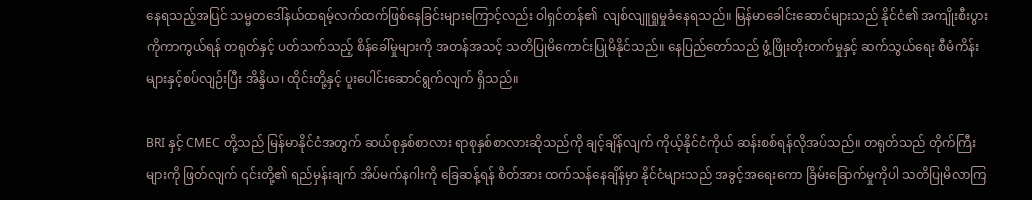နေရသည့်အပြင် သမ္မတဒေါ်နယ်ထရမ့်လက်ထက်ဖြစ်နေခြင်းများကြောင့်လည်း ဝါရှင်တန်၏  လျစ်လျူရှုမှုခံနေရသည်။ မြန်မာခေါင်းဆောင်များသည် နိုင်ငံ၏ အကျိုးစီးပွားကိုကာကွယ်ရန် တရုတ်နှင့် ပတ်သက်သည့် စိန်ခေါ်မှုများကို အတန်အသင့် သတိပြုမိကောင်းပြုမိနိုင်သည်။ နေပြည်တော်သည် ဖွံ့ဖြိုးတိုးတက်မှုနှင့် ဆက်သွယ်ရေး စီမံကိန်းများနှင့်စပ်လျဉ်းပြီး အိန္ဒိယ၊ ထိုင်းတို့နှင့် ပူးပေါင်းဆောင်ရွက်လျက် ရှိသည်။

BRI နှင့် CMEC တို့သည် မြန်မာနိုင်ငံအတွက် ဆယ်စုနှစ်စာလား ရာစုနှစ်စာလားဆိုသည်ကို ချင့်ချိန်လျက် ကိုယ့်နိုင်ငံကိုယ် ဆန်းစစ်ရန်လိုအပ်သည်။ တရုတ်သည် တိုက်ကြီးများကို ဖြတ်လျက် ၎င်းတို့၏ ရည်မှန်းချက် အိပ်မက်နဂါးကို ခြေဆန့်ရန် စိတ်အား ထက်သန်နေချိန်မှာ နိုင်ငံများသည် အခွင့်အရေးကော ခြိမ်းခြောက်မှုကိုပါ သတိပြုမိလာကြ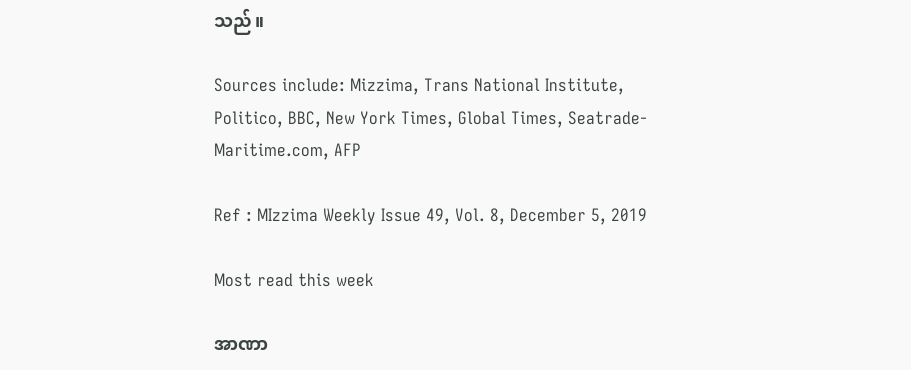သည်။

Sources include: Mizzima, Trans National Institute, Politico, BBC, New York Times, Global Times, Seatrade-Maritime.com, AFP

Ref : MIzzima Weekly Issue 49, Vol. 8, December 5, 2019

Most read this week

အာဏာ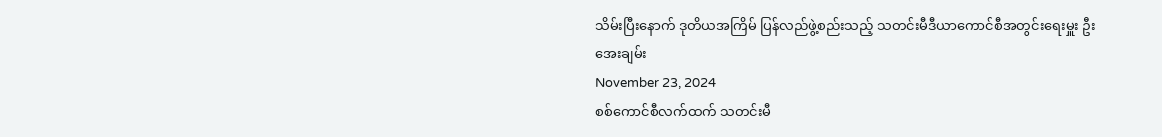သိမ်းပြီးနောက် ဒုတိယအကြိမ် ပြန်လည်ဖွဲ့စည်းသည့် သတင်းမီဒီယာကောင်စီအတွင်းရေးမှူး ဦးအေးချမ်း
November 23, 2024
စစ်ကောင်စီလက်ထက် သတင်းမီ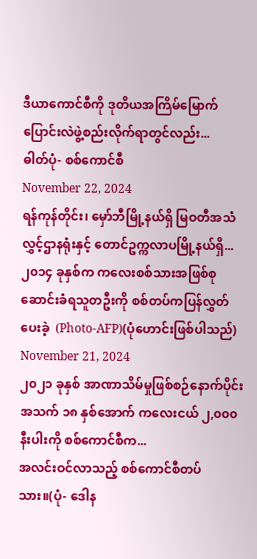ဒီယာကောင်စီကို ဒုတိယအကြိမ်မြောက် ပြောင်းလဲဖွဲ့စည်းလိုက်ရာတွင်လည်း...
ဓါတ်ပုံ- စစ်ကောင်စီ
November 22, 2024
ရန်ကုန်တိုင်း၊ မှော်ဘီမြို့နယ်ရှိ မြဝတီအသံလွှင့်ဌာနရုံးနှင့် တောင်ဥက္ကလာပမြို့နယ်ရှိ...
၂၀၁၄ ခုနှစ်က ကလေးစစ်သားအဖြစ်စုဆောင်းခံရသူတဦးကို စစ်တပ်ကပြန်လွှတ်ပေးခဲ့  (Photo-AFP)(ပုံဟောင်းဖြစ်ပါသည်)
November 21, 2024
၂၀၂၁ ခုနှစ် အာဏာသိမ်မှုဖြစ်စဉ်နောက်ပိုင်း အသက် ၁၈ နှစ်အောက် ကလေးငယ် ၂,၀၀၀ နီးပါးကို စစ်ကောင်စီက...
အလင်းဝင်လာသည့် စစ်ကောင်စီတပ်သား။(ပုံ- ဒေါန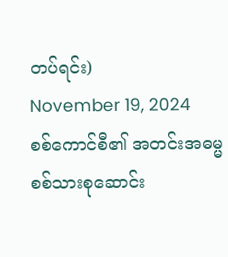တပ်ရင်း)
November 19, 2024
စစ်ကောင်စီ၏ အတင်းအဓမ္မ စစ်သားစုဆောင်း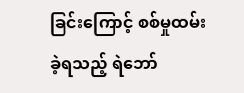ခြင်းကြောင့် စစ်မှုထမ်းခဲ့ရသည့် ရဲဘော်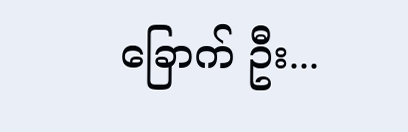ခြောက် ဦး...